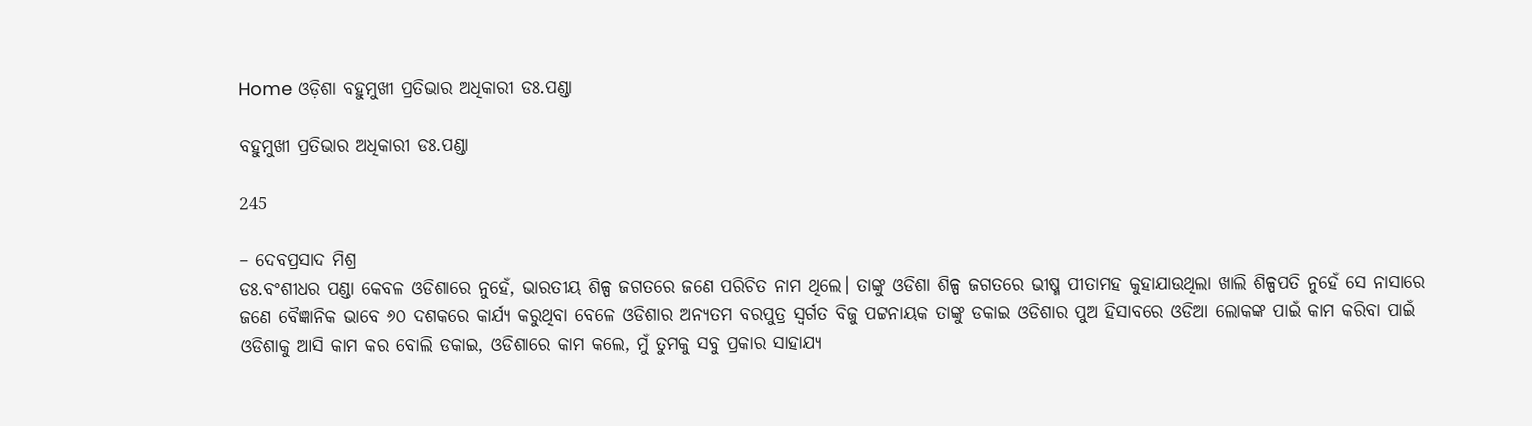Home ଓଡ଼ିଶା ବହୁମୁଖୀ ପ୍ରତିଭାର ଅଧିକାରୀ ଡଃ.ପଣ୍ଡା

ବହୁମୁଖୀ ପ୍ରତିଭାର ଅଧିକାରୀ ଡଃ.ପଣ୍ଡା

245

– ଦେବପ୍ରସାଦ ମିଶ୍ର
ଡଃ.ବଂଶୀଧର ପଣ୍ଡା କେବଳ ଓଡିଶାରେ ନୁହେଁ, ଭାରତୀୟ ଶିଳ୍ପ ଜଗତରେ ଜଣେ ପରିଚିତ ନାମ ଥିଲେ। ତାଙ୍କୁ ଓଡିଶା ଶିଳ୍ପ ଜଗତରେ ଭୀଷ୍ମ ପୀତାମହ କୁହାଯାଉଥିଲା ଖାଲି ଶିଳ୍ପପତି ନୁହେଁ ସେ ନାସାରେ ଜଣେ ବୈଜ୍ଞାନିକ ଭାବେ ୬୦ ଦଶକରେ କାର୍ଯ୍ୟ କରୁଥିବା ବେଳେ ଓଡିଶାର ଅନ୍ୟତମ ବରପୁତ୍ର ସ୍ୱର୍ଗତ ବିଜୁ ପଟ୍ଟନାୟକ ତାଙ୍କୁ ଡକାଇ ଓଡିଶାର ପୁଅ ହିସାବରେ ଓଡିଆ ଲୋକଙ୍କ ପାଇଁ କାମ କରିବା ପାଇଁ ଓଡିଶାକୁ ଆସି କାମ କର ବୋଲି ଡକାଇ, ଓଡିଶାରେ କାମ କଲେ, ମୁଁ ତୁମକୁ ସବୁ ପ୍ରକାର ସାହାଯ୍ୟ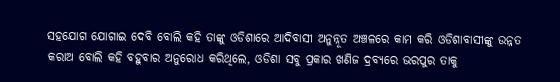ସହଯୋଗ ଯୋଗାଇ ଦେବି ବୋଲି କହି ତାଙ୍କୁ ଓଡିଶାରେ ଆଦିବାସୀ ଅନୁନ୍ନୂତ ଅଞ୍ଚଳରେ କାମ କରି ଓଡିଶାବାସୀଙ୍କୁ ଉନ୍ନତ କରାଅ ବୋଲି କହି ବହୁବାର ଅନୁରୋଧ କରିଥିଲେ, ଓଡିଶା ସବୁ ପ୍ରକାର ଖଣିଜ ଦ୍ରବ୍ୟରେ ଭରପୁର ତାକୁ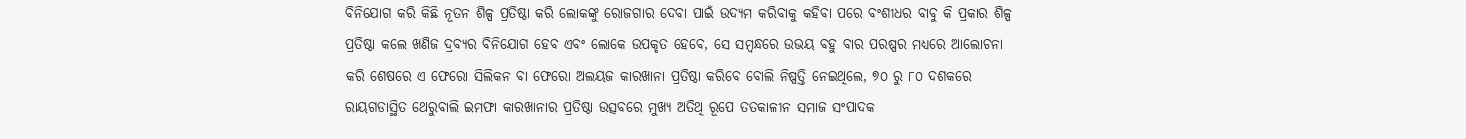ବିନିଯୋଗ କରି କିଛି ନୂତନ ଶିଳ୍ପ ପ୍ରତିଷ୍ଠା କରି ଲୋକଙ୍କୁ ରୋଜଗାର ଦେବା ପାଇଁ ଉଦ୍ୟମ କରିବାକୁ କହିବା ପରେ ବଂଶୀଧର ବାବୁ କି ପ୍ରକାର ଶିଳ୍ପ ପ୍ରତିଷ୍ଠା କଲେ ଖଣିଜ ଦ୍ରବ୍ୟର ବିନିଯୋଗ ହେବ ଏବଂ ଲୋକେ ଉପକୃତ ହେବେ, ସେ ସମ୍ବନ୍ଧରେ ଉଭୟ ବହୁ ବାର ପରଷ୍ପର ମଧ୍ୟରେ ଆଲୋଚନା କରି ଶେଷରେ ଏ ଫେରୋ ସିଲିକନ ବା ଫେରୋ ଅଲୟଜ କାରଖାନା ପ୍ରତିଷ୍ଠା କରିବେ ବୋଲି ନିଷ୍ପତ୍ତି ନେଇଥିଲେ, ୭୦ ରୁ ୮୦ ଦଶକରେ ରାୟଗଡାସ୍ଥିତ ଥେରୁବାଲି ଇମଫା କାରଖାନାର ପ୍ରତିଷ୍ଠା ଉତ୍ସବରେ ମୁଖ୍ୟ ଅତିଥି ରୂପେ ତତକାଳୀନ ସମାଜ ସଂପାଦକ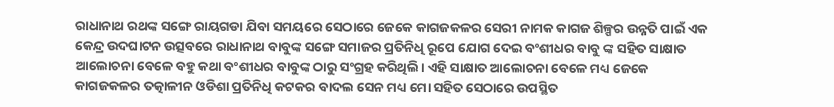ରାଧାନାଥ ରଥଙ୍କ ସଙ୍ଗେ ରାୟଗଡା ଯିବା ସମୟରେ ସେଠାରେ ଜେକେ କାଗଜକଳର ସେରୀ ନାମକ କାଗଜ ଶିଳ୍ପର ଉନ୍ନତି ପାଇଁ ଏକ କେନ୍ଦ୍ର ଉଦଘାଟନ ଉତ୍ସବରେ ରାଧାନାଥ ବାବୁଙ୍କ ସଙ୍ଗେ ସମାଜର ପ୍ରତିନିଧି ରୂପେ ଯୋଗ ଦେଇ ବଂଶୀଧର ବାବୁ ଙ୍କ ସହିତ ସାକ୍ଷାତ ଆଲୋଚନା ବେଳେ ବହୁ କଥା ବଂଶୀଧର ବାବୁଙ୍କ ଠାରୁ ସଂଗ୍ରହ କରିଥିଲି। ଏହି ସାକ୍ଷାତ ଆଲୋଚନା ବେଳେ ମଧ୍ୟ ଜେକେ କାଗଜକଳର ତତ୍କାଳୀନ ଓଡିଶା ପ୍ରତିନିଧି କଟକର ବାଦଲ ସେନ ମଧ୍ୟ ମୋ ସହିତ ସେଠାରେ ଉପସ୍ଥିତ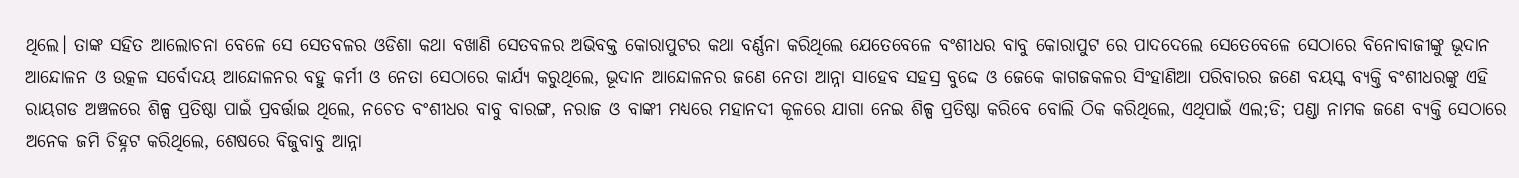ଥିଲେ। ତାଙ୍କ ସହିତ ଆଲୋଚନା ବେଳେ ସେ ସେତବଳର ଓଡିଶା କଥା ବଖାଣି ସେତବଳର ଅଭିବକ୍ତ କୋରାପୁଟର କଥା ବର୍ଣ୍ଣନା କରିଥିଲେ ଯେତେବେଳେ ବଂଶୀଧର ବାବୁ କୋରାପୁଟ ରେ ପାଦଦେଲେ ସେତେବେଳେ ସେଠାରେ ବିନୋବାଜୀଙ୍କୁ ଭୂଦାନ ଆନ୍ଦୋଳନ ଓ ଉତ୍କଳ ସର୍ବୋଦୟ ଆନ୍ଦୋଳନର ବହୁ କର୍ମୀ ଓ ନେତା ସେଠାରେ କାର୍ଯ୍ୟ କରୁଥିଲେ, ଭୂଦାନ ଆନ୍ଦୋଳନର ଜଣେ ନେତା ଆନ୍ନା ସାହେବ ସହସ୍ର ବୁଦ୍ଦେ ଓ ଜେକେ କାଗଜକଳର ସିଂହାଣିଆ ପରିବାରର ଜଣେ ବୟସ୍କ ବ୍ୟକ୍ତି ବଂଶୀଧରଙ୍କୁ ଏହି ରାୟଗଡ ଅଞ୍ଚଳରେ ଶିଳ୍ପ ପ୍ରତିଷ୍ଠା ପାଇଁ ପ୍ରବର୍ତ୍ତାଇ ଥିଲେ, ନଚେତ ବଂଶୀଧର ବାବୁ ବାରଙ୍ଗ, ନରାଜ ଓ ବାଙ୍କୀ ମଧ୍ୟରେ ମହାନଦୀ କୂଳରେ ଯାଗା ନେଇ ଶିଳ୍ପ ପ୍ରତିଷ୍ଠା କରିବେ ବୋଲି ଠିକ କରିଥିଲେ, ଏଥିପାଇଁ ଏଲ;ଡି; ପଣ୍ଡା ନାମକ ଜଣେ ବ୍ୟକ୍ତି ସେଠାରେ ଅନେକ ଜମି ଚିହ୍ନଟ କରିଥିଲେ, ଶେଷରେ ବିଜୁବାବୁ ଆନ୍ନା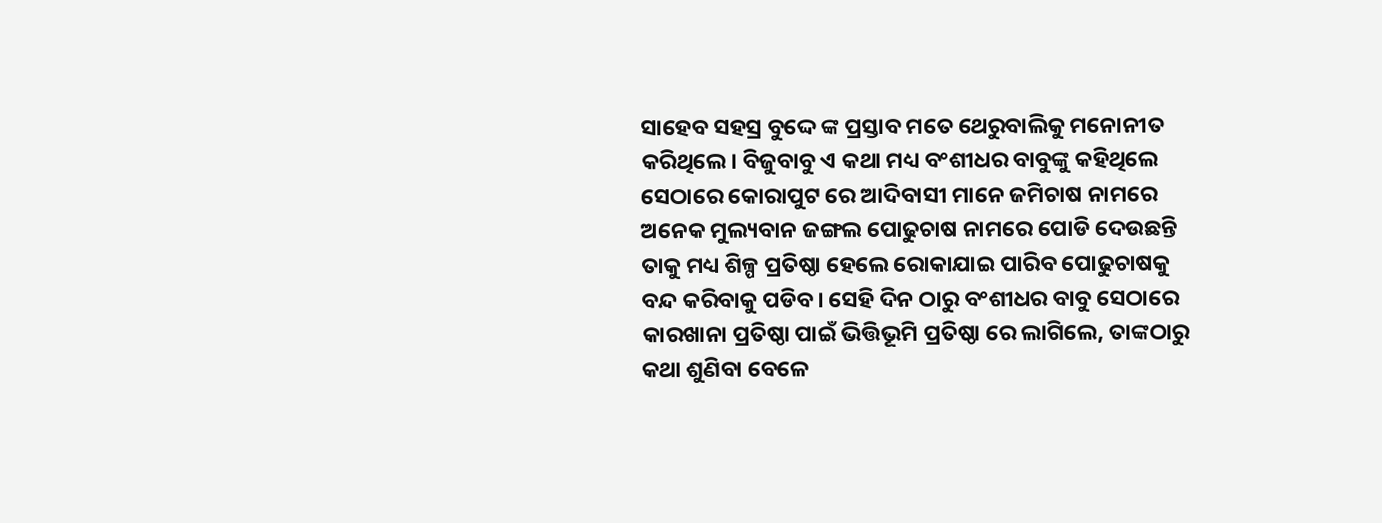ସାହେବ ସହସ୍ର ବୁଦ୍ଦେ ଙ୍କ ପ୍ରସ୍ତାବ ମତେ ଥେରୁବାଲିକୁ ମନୋନୀତ କରିଥିଲେ। ବିଜୁବାବୁ ଏ କଥା ମଧ୍ୟ ବଂଶୀଧର ବାବୁଙ୍କୁ କହିଥିଲେ ସେଠାରେ କୋରାପୁଟ ରେ ଆଦିବାସୀ ମାନେ ଜମିଚାଷ ନାମରେ ଅନେକ ମୁଲ୍ୟବାନ ଜଙ୍ଗଲ ପୋଢୁଚାଷ ନାମରେ ପୋଡି ଦେଉଛନ୍ତି ତାକୁ ମଧ୍ୟ ଶିଳ୍ପ ପ୍ରତିଷ୍ଠା ହେଲେ ରୋକାଯାଇ ପାରିବ ପୋଢୁଚାଷକୁ ବନ୍ଦ କରିବାକୁ ପଡିବ। ସେହି ଦିନ ଠାରୁ ବଂଶୀଧର ବାବୁ ସେଠାରେ କାରଖାନା ପ୍ରତିଷ୍ଠା ପାଇଁ ଭିତ୍ତିଭୂମି ପ୍ରତିଷ୍ଠା ରେ ଲାଗିଲେ, ତାଙ୍କଠାରୁ କଥା ଶୁଣିବା ବେଳେ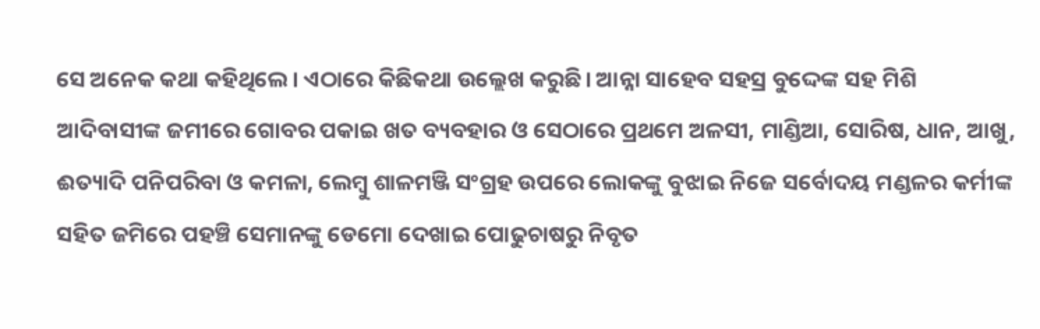ସେ ଅନେକ କଥା କହିଥିଲେ। ଏଠାରେ କିଛିକଥା ଉଲ୍ଲେଖ କରୁଛି। ଆନ୍ନା ସାହେବ ସହସ୍ର ବୁଦ୍ଦେଙ୍କ ସହ ମିଶି ଆଦିବାସୀଙ୍କ ଜମୀରେ ଗୋବର ପକାଇ ଖତ ବ୍ୟବହାର ଓ ସେଠାରେ ପ୍ରଥମେ ଅଳସୀ, ମାଣ୍ଡିଆ, ସୋରିଷ, ଧାନ, ଆଖୁ, ଈତ୍ୟାଦି ପନିପରିବା ଓ କମଳା, ଲେମ୍ବୁ ଶାଳମଞ୍ଜି ସଂଗ୍ରହ ଉପରେ ଲୋକଙ୍କୁ ବୁଝାଇ ନିଜେ ସର୍ବୋଦୟ ମଣ୍ଡଳର କର୍ମୀଙ୍କ ସହିତ ଜମିରେ ପହଞ୍ଚି ସେମାନଙ୍କୁ ଡେମୋ ଦେଖାଇ ପୋଢୁଚାଷରୁ ନିବୃତ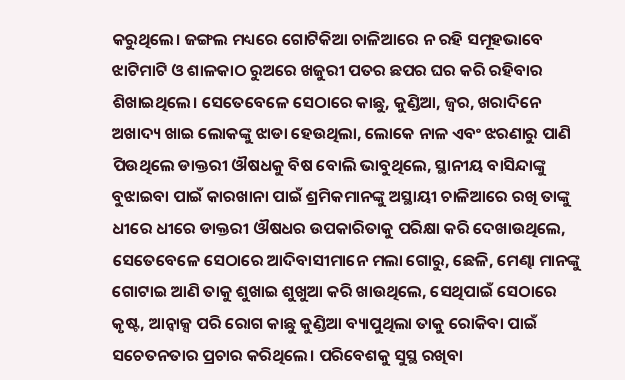କରୁଥିଲେ। ଜଙ୍ଗଲ ମଧ୍ୟରେ ଗୋଟିକିଆ ଚାଳିଆରେ ନ ରହି ସମୂହଭାବେ ଝାଟିମାଟି ଓ ଶାଳକାଠ ରୁଅରେ ଖଜୁରୀ ପତର ଛପର ଘର କରି ରହିବାର ଶିଖାଇଥିଲେ। ସେତେବେଳେ ସେଠାରେ କାଛୁ, କୁଣ୍ଡିଆ, ଜ୍ୱର, ଖରାଦିନେ ଅଖାଦ୍ୟ ଖାଇ ଲୋକଙ୍କୁ ଝାଡା ହେଉଥିଲା, ଲୋକେ ନାଳ ଏବଂ ଝରଣାରୁ ପାଣି ପିଉଥିଲେ ଡାକ୍ତରୀ ଔଷଧକୁ ବିଷ ବୋଲି ଭାବୁଥିଲେ, ସ୍ଥାନୀୟ ବାସିନ୍ଦାଙ୍କୁ ବୁଝାଇବା ପାଇଁ କାରଖାନା ପାଇଁ ଶ୍ରମିକମାନଙ୍କୁ ଅସ୍ଥାୟୀ ଚାଳିଆରେ ରଖି ତାଙ୍କୁ ଧୀରେ ଧୀରେ ଡାକ୍ତରୀ ଔଷଧର ଉପକାରିତାକୁ ପରିକ୍ଷା କରି ଦେଖାଉଥିଲେ, ସେତେବେଳେ ସେଠାରେ ଆଦିବାସୀମାନେ ମଲା ଗୋରୁ, ଛେଳି, ମେଣ୍ଢା ମାନଙ୍କୁ ଗୋଟାଇ ଆଣି ତାକୁ ଶୁଖାଇ ଶୁଖୁଆ କରି ଖାଉଥିଲେ, ସେଥିପାଇଁ ସେଠାରେ କୃଷ୍ଟ, ଆନ୍ୱାକ୍ସ ପରି ରୋଗ କାଛୁ କୁଣ୍ଡିଆ ବ୍ୟାପୁଥିଲା ତାକୁ ରୋକିବା ପାଇଁ ସଚେତନତାର ପ୍ରଚାର କରିଥିଲେ। ପରିବେଶକୁ ସୁସ୍ଥ ରଖିବା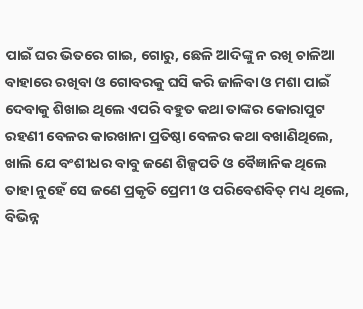ପାଇଁ ଘର ଭିତରେ ଗାଇ, ଗୋରୁ, ଛେଳି ଆଦିଙ୍କୁ ନ ରଖି ଚାଳିଆ ବାହାରେ ରଖିବା ଓ ଗୋବରକୁ ଘସି କରି ଜାଳିବା ଓ ମଶା ପାଇଁ ଦେବାକୁ ଶିଖାଇ ଥିଲେ ଏପରି ବହୁତ କଥା ତାଙ୍କର କୋରାପୁଟ ରହଣୀ ବେଳର କାରଖାନା ପ୍ରତିଷ୍ଠା ବେଳର କଥା ବଖାଣିଥିଲେ, ଖାଲି ଯେ ବଂଶୀଧର ବାବୁ ଜଣେ ଶିଳ୍ପପତି ଓ ବୈଜ୍ଞାନିକ ଥିଲେ ତାହା ନୁହେଁ ସେ ଜଣେ ପ୍ରକୃତି ପ୍ରେମୀ ଓ ପରିବେଶବିତ୍ ମଧ୍ୟ ଥିଲେ, ବିଭିନ୍ନ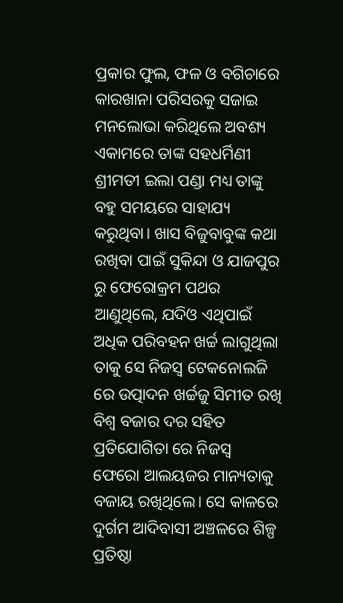ପ୍ରକାର ଫୁଲ, ଫଳ ଓ ବଗିଚାରେ କାରଖାନା ପରିସରକୁ ସଜାଇ ମନଲୋଭା କରିଥିଲେ ଅବଶ୍ୟ ଏକାମରେ ତାଙ୍କ ସହଧର୍ମିଣୀ ଶ୍ରୀମତୀ ଇଲା ପଣ୍ଡା ମଧ୍ୟ ତାଙ୍କୁ ବହୁ ସମୟରେ ସାହାଯ୍ୟ କରୁଥିବା। ଖାସ ବିଜୁବାବୁଙ୍କ କଥା ରଖିବା ପାଇଁ ସୁକିନ୍ଦା ଓ ଯାଜପୁର ରୁ ଫେରୋକ୍ରମ ପଥର ଆଣୁଥିଲେ, ଯଦିଓ ଏଥିପାଇଁ ଅଧିକ ପରିବହନ ଖର୍ଚ୍ଚ ଲାଗୁଥିଲା ତାକୁ ସେ ନିଜସ୍ୱ ଟେକନୋଲଜି ରେ ଉତ୍ପାଦନ ଖର୍ଚ୍ଚଜୁ ସିମୀତ ରଖି ବିଶ୍ୱ ବଜାର ଦର ସହିତ ପ୍ରତିଯୋଗିତା ରେ ନିଜସ୍ୱ ଫେରୋ ଆଲୟଜର ମାନ୍ୟତାକୁ ବଜାୟ ରଖିଥିଲେ। ସେ କାଳରେ ଦୁର୍ଗମ ଆଦିବାସୀ ଅଞ୍ଚଳରେ ଶିଳ୍ପ ପ୍ରତିଷ୍ଠା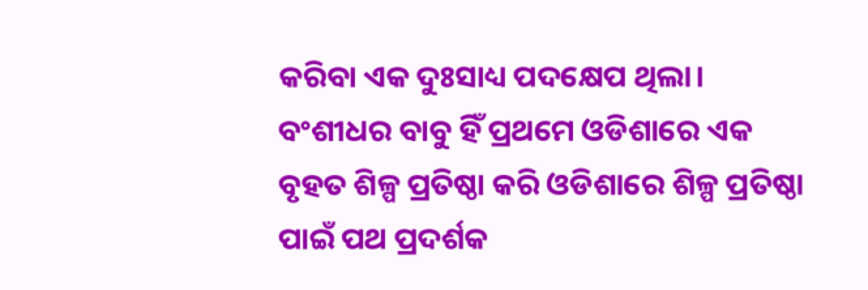କରିବା ଏକ ଦୁଃସାଧ୍ୟ ପଦକ୍ଷେପ ଥିଲା। ବଂଶୀଧର ବାବୁ ହିଁ ପ୍ରଥମେ ଓଡିଶାରେ ଏକ ବୃହତ ଶିଳ୍ପ ପ୍ରତିଷ୍ଠା କରି ଓଡିଶାରେ ଶିଳ୍ପ ପ୍ରତିଷ୍ଠା ପାଇଁ ପଥ ପ୍ରଦର୍ଶକ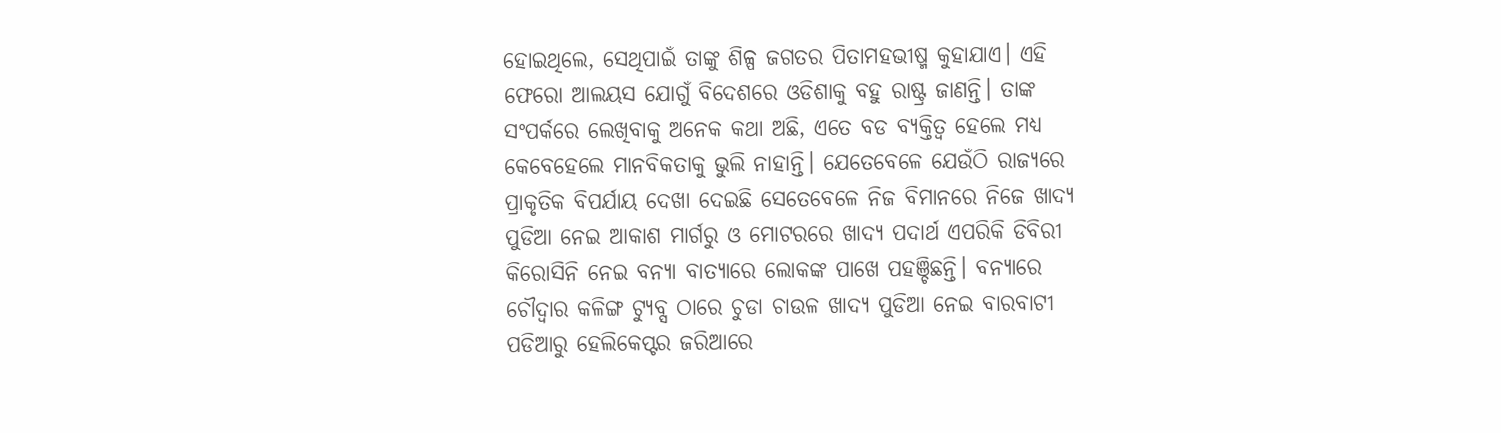ହୋଇଥିଲେ, ସେଥିପାଇଁ ତାଙ୍କୁ ଶିଳ୍ପ ଜଗତର ପିତାମହଭୀଷ୍ମ କୁହାଯାଏ। ଏହି ଫେରୋ ଆଲୟସ ଯୋଗୁଁ ବିଦେଶରେ ଓଡିଶାକୁ ବହୁ ରାଷ୍ଟ୍ର ଜାଣନ୍ତି। ତାଙ୍କ ସଂପର୍କରେ ଲେଖିବାକୁ ଅନେକ କଥା ଅଛି, ଏତେ ବଡ ବ୍ୟକ୍ତିତ୍ୱ ହେଲେ ମଧ୍ୟ କେବେହେଲେ ମାନବିକତାକୁ ଭୁଲି ନାହାନ୍ତି। ଯେତେବେଳେ ଯେଉଁଠି ରାଜ୍ୟରେ ପ୍ରାକୃତିକ ବିପର୍ଯାୟ ଦେଖା ଦେଇଛି ସେତେବେଳେ ନିଜ ବିମାନରେ ନିଜେ ଖାଦ୍ୟ ପୁଡିଆ ନେଇ ଆକାଶ ମାର୍ଗରୁ ଓ ମୋଟରରେ ଖାଦ୍ୟ ପଦାର୍ଥ ଏପରିକି ଡିବିରୀ କିରୋସିନି ନେଇ ବନ୍ୟା ବାତ୍ୟାରେ ଲୋକଙ୍କ ପାଖେ ପହଞ୍ଚିଛନ୍ତି। ବନ୍ୟାରେ ଚୌଦ୍ୱାର କଳିଙ୍ଗ ଟ୍ୟୁବ୍ସ ଠାରେ ଚୁଡା ଚାଉଳ ଖାଦ୍ୟ ପୁଡିଆ ନେଇ ବାରବାଟୀ ପଡିଆରୁ ହେଲିକେପ୍ଟର ଜରିଆରେ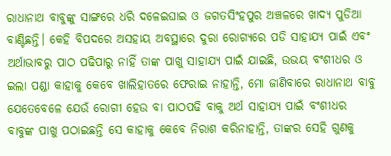ରାଧାନାଥ ବାବୁଙ୍କୁ ସାଙ୍ଗରେ ଧରି ଦଳେଇଘାଇ ଓ ଜଗତସିଂହପୁର ଅଞ୍ଚଳରେ ଖାଦ୍ୟ ପୁଡିଆ ବାଣ୍ଟିଛନ୍ତି। କେହି ବିପଦରେ ଅସହାୟ ଅବସ୍ଥାରେ ଦୁରା ରୋଗ୍ୟରେ ପଡି ସାହାଯ୍ୟ ପାଇଁ ଏବଂ ଅର୍ଥାଭାବରୁ ପାଠ ପଢିପାରୁ ନାହିଁ ତାଙ୍କ ପାଖୁ ସାହାଯ୍ୟ ପାଇଁ ଯାଇଛି, ଉଭୟ ବଂଶୀଧର ଓ ଇଲା ପଣ୍ଡା କାହାକୁ କେବେ ଖାଲିହାତରେ ଫେରାଇ ନାହାନ୍ତି, ମୋ ଜାଣିବାରେ ରାଧାନାଥ ବାବୁ ଯେତେବେଳେ ଯେଉଁ ରୋଗୀ ହେଉ ବା ପାଠପଢି ବାକୁ ଅର୍ଥ ସାହାଯ୍ୟ ପାଇଁ ବଂଶୀଧର ବାବୁଙ୍କ ପାଖୁ ପଠାଇଛନ୍ତି ସେ କାହାକୁ କେବେ ନିରାଶ କରିନାହାନ୍ତି, ତାଙ୍କର ସେହି ଗୁଣକୁ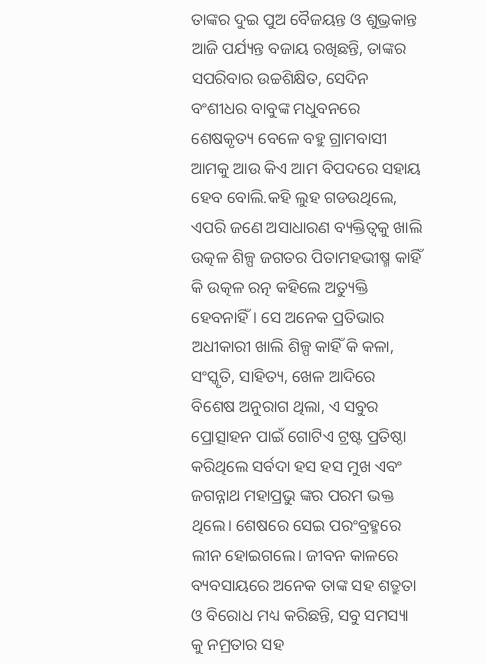ତାଙ୍କର ଦୁଇ ପୁଅ ବୈଜୟନ୍ତ ଓ ଶୁଭ୍ରକାନ୍ତ ଆଜି ପର୍ଯ୍ୟନ୍ତ ବଜାୟ ରଖିଛନ୍ତି, ତାଙ୍କର ସପରିବାର ଉଚ୍ଚଶିକ୍ଷିତ, ସେଦିନ ବଂଶୀଧର ବାବୁଙ୍କ ମଧୁବନରେ ଶେଷକୃତ୍ୟ ବେଳେ ବହୁ ଗ୍ରାମବାସୀ ଆମକୁ ଆଉ କିଏ ଆମ ବିପଦରେ ସହାୟ ହେବ ବୋଲି.କହି ଲୁହ ଗଡଉଥିଲେ, ଏପରି ଜଣେ ଅସାଧାରଣ ବ୍ୟକ୍ତିତ୍ୱକୁ ଖାଲି ଉତ୍କଳ ଶିଳ୍ପ ଜଗତର ପିତାମହଭୀଷ୍ମ କାହିଁ କି ଉତ୍କଳ ରତ୍ନ କହିଲେ ଅତ୍ୟୁକ୍ତି ହେବନାହିଁ। ସେ ଅନେକ ପ୍ରତିଭାର ଅଧୀକାରୀ ଖାଲି ଶିଳ୍ପ କାହିଁ କି କଳା, ସଂସ୍କୃତି, ସାହିତ୍ୟ, ଖେଳ ଆଦିରେ ବିଶେଷ ଅନୁରାଗ ଥିଲା, ଏ ସବୁର ପ୍ରୋତ୍ସାହନ ପାଇଁ ଗୋଟିଏ ଟ୍ରଷ୍ଟ ପ୍ରତିଷ୍ଠା କରିଥିଲେ ସର୍ବଦା ହସ ହସ ମୁଖ ଏବଂ ଜଗନ୍ନାଥ ମହାପ୍ରଭୁ ଙ୍କର ପରମ ଭକ୍ତ ଥିଲେ। ଶେଷରେ ସେଇ ପରଂବ୍ରହ୍ମରେ ଲୀନ ହୋଇଗଲେ। ଜୀବନ କାଳରେ ବ୍ୟବସାୟରେ ଅନେକ ତାଙ୍କ ସହ ଶତ୍ରୁତା ଓ ବିରୋଧ ମଧ୍ୟ କରିଛନ୍ତି, ସବୁ ସମସ୍ୟା କୁ ନମ୍ରତାର ସହ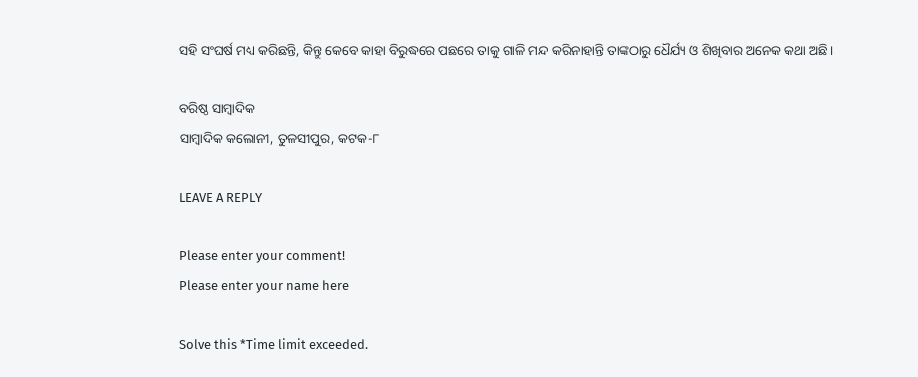ସହି ସଂଘର୍ଷ ମଧ୍ୟ କରିଛନ୍ତି, କିନ୍ତୁ କେବେ କାହା ବିରୁଦ୍ଧରେ ପଛରେ ତାକୁ ଗାଳି ମନ୍ଦ କରିନାହାନ୍ତି ତାଙ୍କଠାରୁ ଧୈର୍ଯ୍ୟ ଓ ଶିଖିବାର ଅନେକ କଥା ଅଛି।

ବରିଷ୍ଠ ସାମ୍ବାଦିକ
ସାମ୍ବାଦିକ କଲୋନୀ, ତୁଳସୀପୁର, କଟକ-୮

LEAVE A REPLY

Please enter your comment!
Please enter your name here

Solve this *Time limit exceeded.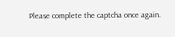Please complete the captcha once again.